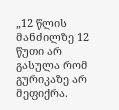„12 წლის მანძილზე 12 წუთი არ გასულა რომ გურიკაზე არ მეფიქრა.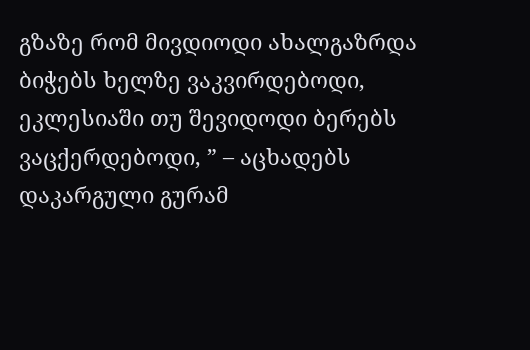გზაზე რომ მივდიოდი ახალგაზრდა ბიჭებს ხელზე ვაკვირდებოდი, ეკლესიაში თუ შევიდოდი ბერებს ვაცქერდებოდი, ” – აცხადებს დაკარგული გურამ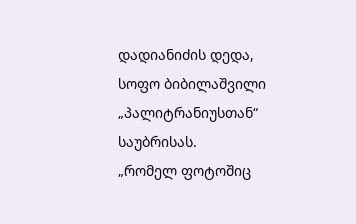დადიანიძის დედა, სოფო ბიბილაშვილი „პალიტრანიუსთან“ საუბრისას.
„რომელ ფოტოშიც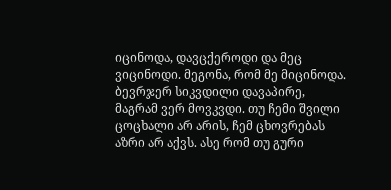იცინოდა, დავცქეროდი და მეც ვიცინოდი. მეგონა, რომ მე მიცინოდა. ბევრჯერ სიკვდილი დავაპირე, მაგრამ ვერ მოვკვდი. თუ ჩემი შვილი ცოცხალი არ არის, ჩემ ცხოვრებას აზრი არ აქვს. ასე რომ თუ გური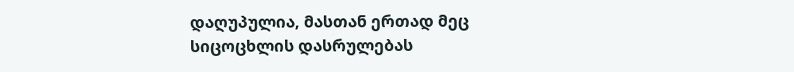დაღუპულია, მასთან ერთად მეც სიცოცხლის დასრულებას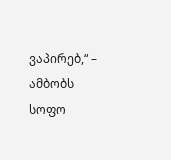ვაპირებ,“ – ამბობს სოფო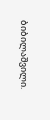ბიბილაშვილი.